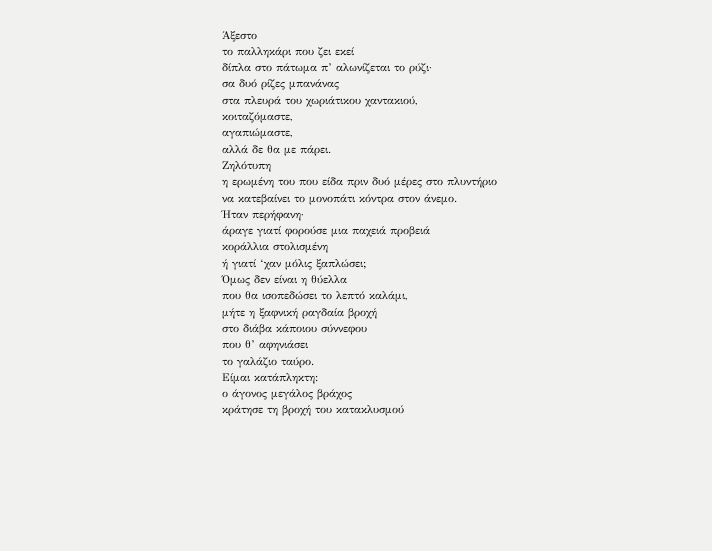Άξεστο
το παλληκάρι που ζει εκεί
δίπλα στο πάτωμα π’ αλωνίζεται το ρύζι·
σα δυό ρίζες μπανάνας
στα πλευρά του χωριάτικου χαντακιού,
κοιταζόμαστε,
αγαπιώμαστε,
αλλά δε θα με πάρει.
Ζηλότυπη
η ερωμένη του που είδα πριν δυό μέρες στο πλυντήριο
να κατεβαίνει το μονοπάτι κόντρα στον άνεμο.
Ήταν περήφανη·
άραγε γιατί φορούσε μια παχειά προβειά
κοράλλια στολισμένη
ή γιατί ‘χαν μόλις ξαπλώσει;
Όμως δεν είναι η θύελλα
που θα ισοπεδώσει το λεπτό καλάμι,
μήτε η ξαφνική ραγδαία βροχή
στο διάβα κάποιου σύννεφου
που θ’ αφηνιάσει
το γαλάζιο ταύρο.
Είμαι κατάπληκτη:
ο άγονος μεγάλος βράχος
κράτησε τη βροχή του κατακλυσμού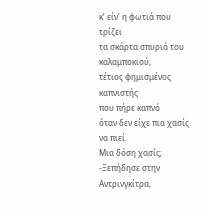κ’ είν’ η φωτιά που τρίζει
τα σκάρτα σπυριά του καλαμποκιού,
τέτιος φημισμένος καπνιστής
που πήρε καπνό
όταν δεν είχε πια χασίς να πιεί.
Μια δόση χασίς;
-Ξεπήδησε στην Αντρινγκίτρα,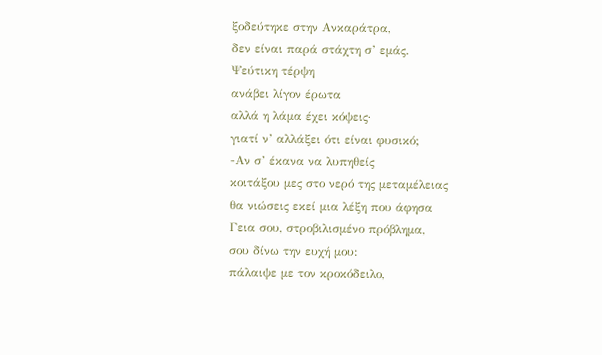ξοδεύτηκε στην Ανκαράτρα,
δεν είναι παρά στάχτη σ’ εμάς.
Ψεύτικη τέρψη
ανάβει λίγον έρωτα
αλλά η λάμα έχει κόψεις·
γιατί ν’ αλλάξει ότι είναι φυσικό;
-Αν σ’ έκανα να λυπηθείς
κοιτάξου μες στο νερό της μεταμέλειας
θα νιώσεις εκεί μια λέξη που άφησα
Γεια σου, στροβιλισμένο πρόβλημα,
σου δίνω την ευχή μου:
πάλαιψε με τον κροκόδειλο,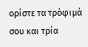ορίστε τα τρόφιμά σου και τρία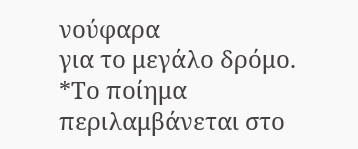νούφαρα
για το μεγάλο δρόμο.
*Το ποίημα περιλαμβάνεται στο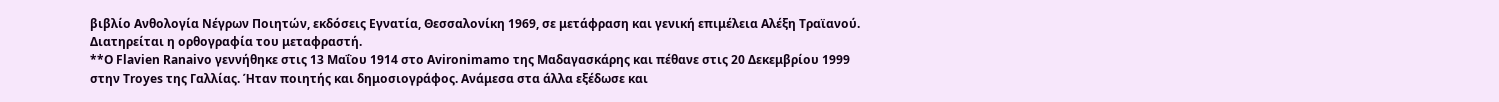βιβλίο Ανθολογία Νέγρων Ποιητών, εκδόσεις Εγνατία, Θεσσαλονίκη 1969, σε μετάφραση και γενική επιμέλεια Αλέξη Τραϊανού. Διατηρείται η ορθογραφία του μεταφραστή.
**Ο Flavien Ranaivo γεννήθηκε στις 13 Μαΐου 1914 στο Avironimamo της Μαδαγασκάρης και πέθανε στις 20 Δεκεμβρίου 1999 στην Troyes της Γαλλίας. Ήταν ποιητής και δημοσιογράφος. Ανάμεσα στα άλλα εξέδωσε και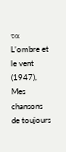τα L’ombre et le vent (1947), Mes chansons de toujours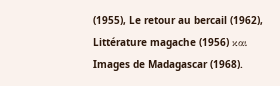(1955), Le retour au bercail (1962), Littérature magache (1956) και Images de Madagascar (1968).